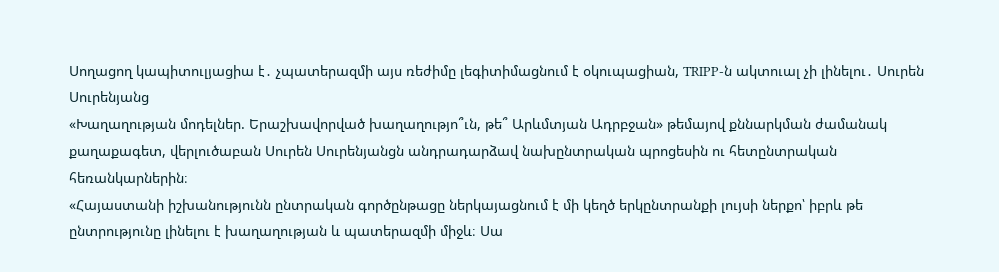Սողացող կապիտուլյացիա է․ չպատերազմի այս ռեժիմը լեգիտիմացնում է օկուպացիան, TRIPP-ն ակտուալ չի լինելու․ Սուրեն Սուրենյանց
«Խաղաղության մոդելներ. Երաշխավորված խաղաղությո՞ւն, թե՞ Արևմտյան Ադրբջան» թեմայով քննարկման ժամանակ քաղաքագետ, վերլուծաբան Սուրեն Սուրենյանցն անդրադարձավ նախընտրական պրոցեսին ու հետընտրական հեռանկարներին։
«Հայաստանի իշխանությունն ընտրական գործընթացը ներկայացնում է մի կեղծ երկընտրանքի լույսի ներքո՝ իբրև թե ընտրությունը լինելու է խաղաղության և պատերազմի միջև։ Սա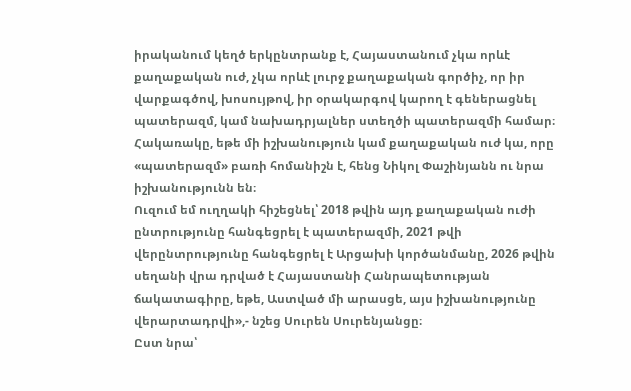իրականում կեղծ երկընտրանք է, Հայաստանում չկա որևէ քաղաքական ուժ, չկա որևէ լուրջ քաղաքական գործիչ, որ իր վարքագծով, խոսույթով, իր օրակարգով կարող է գեներացնել պատերազմ, կամ նախադրյալներ ստեղծի պատերազմի համար։ Հակառակը, եթե մի իշխանություն կամ քաղաքական ուժ կա, որը «պատերազմ» բառի հոմանիշն է, հենց Նիկոլ Փաշինյանն ու նրա իշխանությունն են։
Ուզում եմ ուղղակի հիշեցնել՝ 2018 թվին այդ քաղաքական ուժի ընտրությունը հանգեցրել է պատերազմի, 2021 թվի վերընտրությունը հանգեցրել է Արցախի կործանմանը, 2026 թվին սեղանի վրա դրված է Հայաստանի Հանրապետության ճակատագիրը, եթե, Աստված մի արասցե, այս իշխանությունը վերարտադրվի»,- նշեց Սուրեն Սուրենյանցը։
Ըստ նրա՝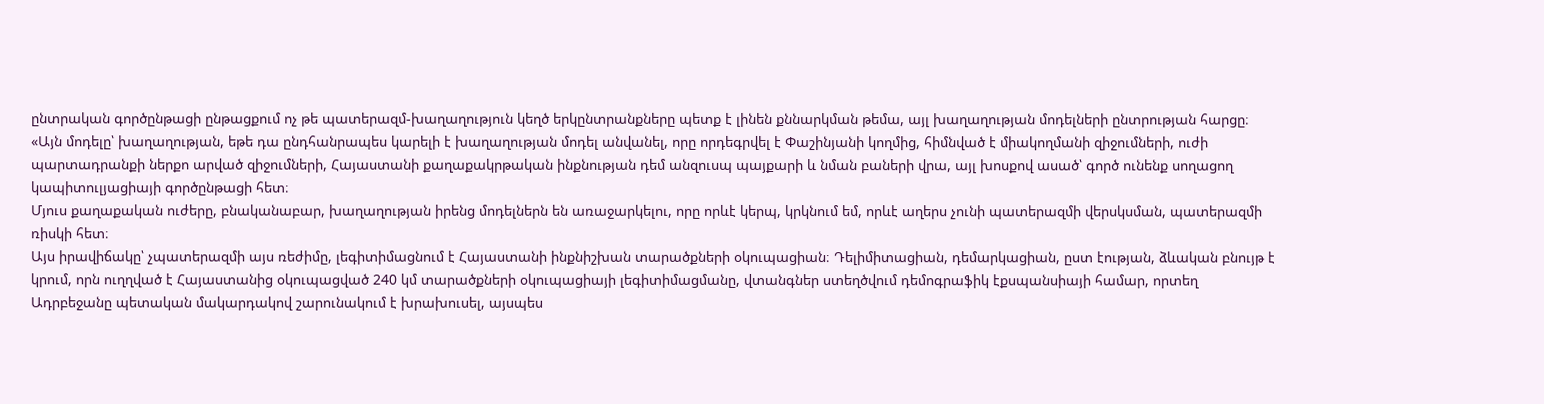ընտրական գործընթացի ընթացքում ոչ թե պատերազմ-խաղաղություն կեղծ երկընտրանքները պետք է լինեն քննարկման թեմա, այլ խաղաղության մոդելների ընտրության հարցը։
«Այն մոդելը՝ խաղաղության, եթե դա ընդհանրապես կարելի է խաղաղության մոդել անվանել, որը որդեգրվել է Փաշինյանի կողմից, հիմնված է միակողմանի զիջումների, ուժի պարտադրանքի ներքո արված զիջումների, Հայաստանի քաղաքակրթական ինքնության դեմ անզուսպ պայքարի և նման բաների վրա, այլ խոսքով ասած՝ գործ ունենք սողացող կապիտուլյացիայի գործընթացի հետ։
Մյուս քաղաքական ուժերը, բնականաբար, խաղաղության իրենց մոդելներն են առաջարկելու, որը որևէ կերպ, կրկնում եմ, որևէ աղերս չունի պատերազմի վերսկսման, պատերազմի ռիսկի հետ։
Այս իրավիճակը՝ չպատերազմի այս ռեժիմը, լեգիտիմացնում է Հայաստանի ինքնիշխան տարածքների օկուպացիան։ Դելիմիտացիան, դեմարկացիան, ըստ էության, ձևական բնույթ է կրում, որն ուղղված է Հայաստանից օկուպացված 240 կմ տարածքների օկուպացիայի լեգիտիմացմանը, վտանգներ ստեղծվում դեմոգրաֆիկ էքսպանսիայի համար, որտեղ Ադրբեջանը պետական մակարդակով շարունակում է խրախուսել, այսպես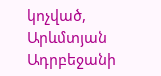կոչված, Արևմտյան Ադրբեջանի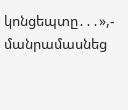կոնցեպտը․․․»,- մանրամասնեց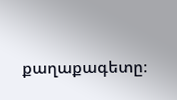քաղաքագետը։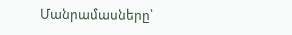Մանրամասները՝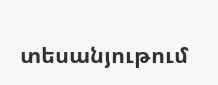տեսանյութում